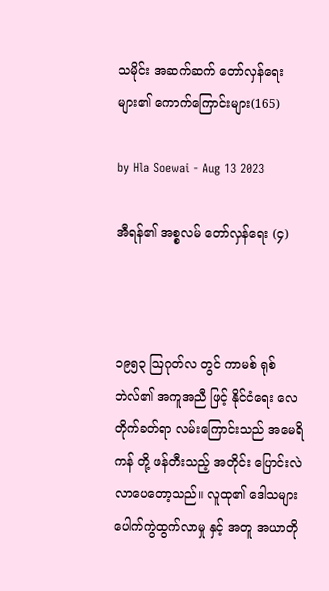သမိုင်း အဆက်ဆက် တော်လှန်ရေးများ၏ ကောက်ကြောင်းများ(165)

by Hla Soewai - Aug 13 2023

အီရန်၏ အစ္စလမ် တော်လှန်ရေး (၄)



၁၉၅၃ ဩဂုတ်လ တွင် ကာမစ် ရုစ်ဘဲလ်၏ အကူအညီ ဖြင့် နိုင်ငံရေး လေတိုက်ခတ်ရာ လမ်းကြောင်းသည် အမေရိကန် တို့ ဖန်တီးသည့် အတိုင်း ပြောင်းလဲလာပေတော့သည်။ လူထု၏ ဒေါသများ ပေါက်ကွဲထွက်လာမှု နှင့် အတူ အယာတို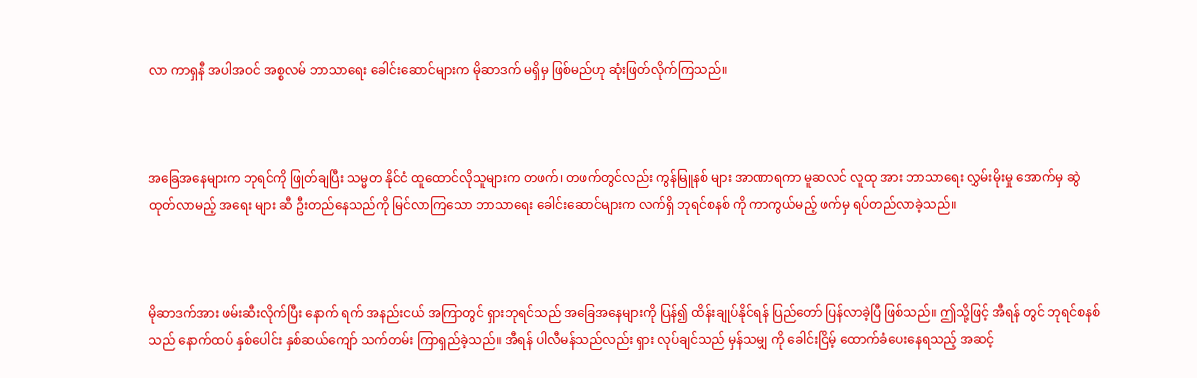လာ ကာရှနီ အပါအဝင် အစ္စလမ် ဘာသာရေး ခေါင်းဆောင်များက မိုဆာဒက် မရှိမှ ဖြစ်မည်ဟု ဆုံးဖြတ်လိုက်ကြသည်။



အခြေအနေများက ဘုရင်ကို ဖြုတ်ချပြီး သမ္မတ နိုင်ငံ ထူထောင်လိုသူများက တဖက်၊ တဖက်တွင်လည်း ကွန်မြူနစ် များ အာဏာရကာ မူဆလင် လူထု အား ဘာသာရေး လွှမ်းမိုးမှု အောက်မှ ဆွဲထုတ်လာမည့် အရေး များ ဆီ ဦးတည်နေသည်ကို မြင်လာကြသော ဘာသာရေး ခေါင်းဆောင်များက လက်ရှိ ဘုရင်စနစ် ကို ကာကွယ်မည့် ဖက်မှ ရပ်တည်လာခဲ့သည်။



မိုဆာဒက်အား ဖမ်းဆီးလိုက်ပြီး နောက် ရက် အနည်းငယ် အကြာတွင် ရှားဘုရင်သည် အခြေအနေများကို ပြန်၍ ထိန်းချုပ်နိုင်ရန် ပြည်တော် ပြန်လာခဲ့ပြီ ဖြစ်သည်။ ဤသို့ဖြင့် အီရန် တွင် ဘုရင်စနစ်သည် နောက်ထပ် နှစ်ပေါင်း နှစ်ဆယ်ကျော် သက်တမ်း ကြာရှည်ခဲ့သည်။ အီရန် ပါလီမန်သည်လည်း ရှား လုပ်ချင်သည် မှန်သမျှ ကို ခေါင်းငြိမ့် ထောက်ခံပေးနေရသည့် အဆင့်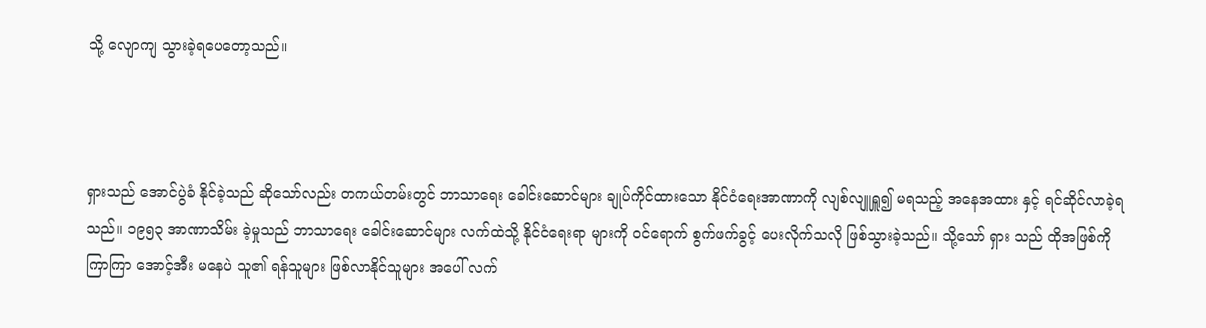သို့ လျောကျ သွားခဲ့ရပေတော့သည်။



ရှားသည် အောင်ပွဲခံ နိုင်ခဲ့သည် ဆိုသော်လည်း တကယ်တမ်းတွင် ဘာသာရေး ခေါင်းဆောင်များ ချုပ်ကိုင်ထားသော နိုင်ငံရေးအာဏာကို လျစ်လျူရှူ၍ မရသည့် အနေအထား နှင့် ရင်ဆိုင်လာခဲ့ရသည်။ ၁၉၅၃ အာဏာသိမ်း ခဲ့မှုသည် ဘာသာရေး ခေါင်းဆောင်များ လက်ထဲသို့ နိုင်ငံရေးရာ များကို ဝင်ရောက် စွက်ဖက်ခွင့် ပေးလိုက်သလို ဖြစ်သွားခဲ့သည်။ သို့သော် ရှား သည် ထိုအဖြစ်ကို ကြာကြာ အောင့်အီး မနေပဲ သူ၏ ရန်သူများ ဖြစ်လာနိုင်သူများ အပေါ် လက်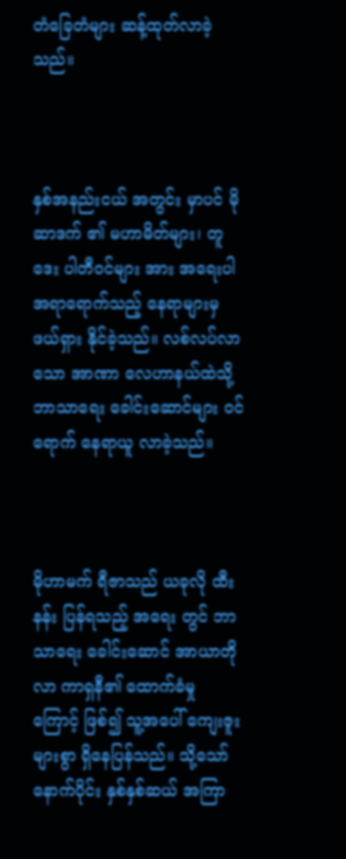တံခြေတံများ ဆန့်ထုတ်လာခဲ့သည်။



နှစ်အနည်းငယ် အတွင်း မှာပင် မိုဆာဒက် ၏ မဟာမိတ်များ၊ တူဒေး ပါတီဝင်များ အား အရေးပါ အရာရောက်သည့် နေရာများမှ ဖယ်ရှား နိုင်ခဲ့သည်။ လစ်လပ်လာသော အာဏာ လေဟာနယ်ထဲသို့ ဘာသာရေး ခေါင်းဆောင်များ ဝင်ရောက် နေရာယူ လာခဲ့သည်။



မိုဟာမက် ရီဇာသည် ယခုလို ထီးနန်း ပြန်ရသည့် အရေး တွင် ဘာသာရေး ခေါင်းဆောင် အာယာတိုလာ ကာရှနီ၏ ထောက်ခံမှု ကြောင့် ဖြစ်၍ သူ့အပေါ် ကျေးဇူး များစွာ ရှိနေပြန်သည်။ သို့သော် နောက်ပိုင်း နှစ်နှစ်ဆယ် အကြာ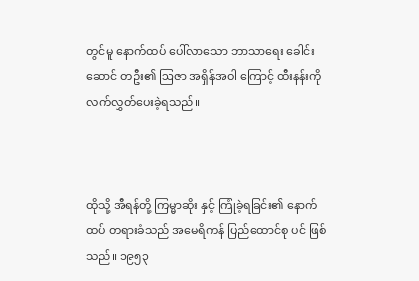တွင်မူ နောက်ထပ် ပေါ်လာသော ဘာသာရေး ခေါင်းဆောင် တဦး၏ ဩဇာ အရှိန်အဝါ ကြောင့် ထီးနန်းကို လက်လွှတ်ပေးခဲ့ရသည်။



ထိုသို့ အီရန်တို့ ကြမ္မာဆိုး နှင့် ကြုံခဲ့ရခြင်း၏ နောက်ထပ် တရားခံသည် အမေရိကန် ပြည်ထောင်စု ပင် ဖြစ်သည်။ ၁၉၅၃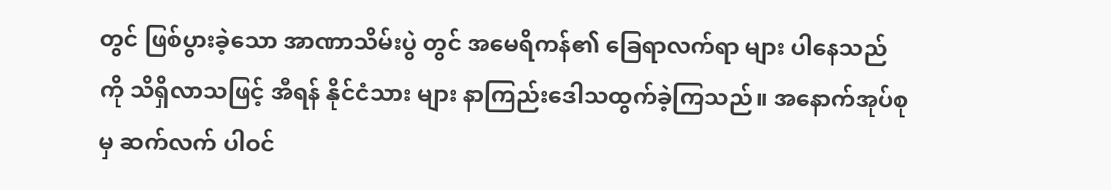တွင် ဖြစ်ပွားခဲ့သော အာဏာသိမ်းပွဲ တွင် အမေရိကန်၏ ခြေရာလက်ရာ များ ပါနေသည် ကို သိရှိလာသဖြင့် အီရန် နိုင်ငံသား များ နာကြည်းဒေါသထွက်ခဲ့ကြသည်။ အနောက်အုပ်စု မှ ဆက်လက် ပါဝင်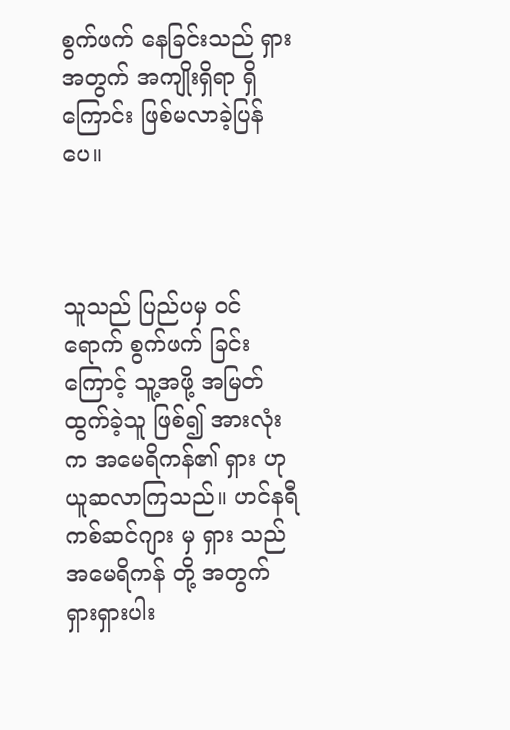စွက်ဖက် နေခြင်းသည် ရှား အတွက် အကျိုးရှိရာ ရှိကြောင်း ဖြစ်မလာခဲ့ပြန်ပေ။



သူသည် ပြည်ပမှ ဝင်ရောက် စွက်ဖက် ခြင်းကြောင့် သူ့အဖို့ အမြတ် ထွက်ခဲ့သူ ဖြစ်၍ အားလုံးက အမေရိကန်၏ ရှား ဟု ယူဆလာကြသည်။ ဟင်နရီ ကစ်ဆင်ဂျား မှ ရှား သည် အမေရိကန် တို့ အတွက် ရှားရှားပါး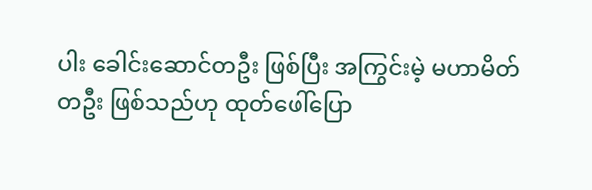ပါး ခေါင်းဆောင်တဦး ဖြစ်ပြီး အကြွင်းမဲ့ မဟာမိတ် တဦး ဖြစ်သည်ဟု ထုတ်ဖေါ်ပြော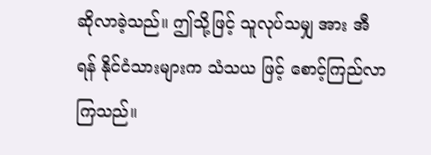ဆိုလာခဲ့သည်။ ‌ဤသို့ဖြင့် သူလုပ်သမျှ အား အီရန် နိုင်ငံသားများက သံသယ ဖြင့် စောင့်ကြည်လာကြသည်။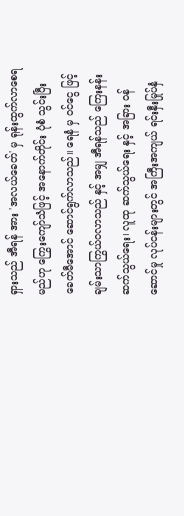ရှားသည် အီရန် အား 'အလယ်ခေတ်' မှ ရုန်းထွက်လာစေရမည်ဟု ကြွေးကျော်သံဖြင့် အနောက်တိုင်း ပုံစံ သွင်းပြီး ခေတ်မီအောင် ဆောင်ရွက်လာသည်။ ရေနံ မှ ဝင်ငွေ ဖြင့် ချမ်းသာကြွယ်ဝလာသည် နှင့် အမျှ အီရန်သည် ကြေးနန်းဆက်သွယ်ရေး၊ လူထု ဆက်သွယ်ရေး နှင့် အခြား ဝန်ဆောင်မှု လုပ်ငန်းများတွင် အကြီးအကျယ် ရင်းနှီးမြုပ်နှံ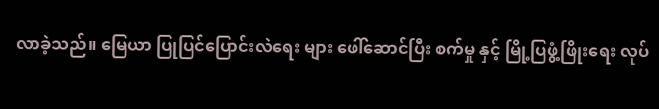လာခဲ့သည်။ မြေယာ ပြုပြင်ပြောင်းလဲရေး များ ဖေါ်ဆောင်ပြီး စက်မှု နှင့် မြို့ပြဖွံ့ဖြိုးရေး လုပ်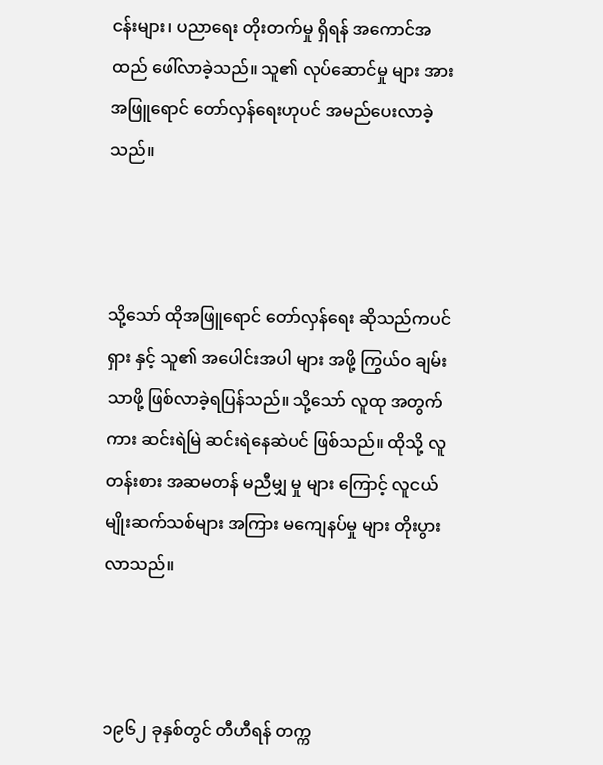ငန်းများ၊ ပညာရေး တိုးတက်မှု ရှိရန် အကောင်အထည် ‌ဖေါ်လာခဲ့သည်။ သူ၏ လုပ်ဆောင်မှု များ အား အဖြူရောင် တော်လှန်ရေးဟုပင် ‌အမည်ပေးလာခဲ့သည်။



သို့သော် ထိုအဖြူရောင်‌ တော်လှန်ရေး ဆိုသည်ကပင် ရှား နှင့် သူ၏ အပေါင်းအပါ များ အဖို့ ကြွယ်ဝ ချမ်းသာဖို့ ဖြစ်လာခဲ့ရပြန်သည်။ သို့သော် လူထု အတွက်ကား ဆင်းရဲမြဲ ဆင်းရဲနေဆဲပင် ဖြစ်သည်။ ထိုသို့ လူတန်းစား အဆမတန် မညီမျှ မှု များ ကြောင့် လူငယ် မျိုးဆက်သစ်များ အကြား မကျေနပ်မှု များ တိုးပွားလာသည်။



၁၉၆၂ ခုနှစ်တွင် တီဟီရန် တက္က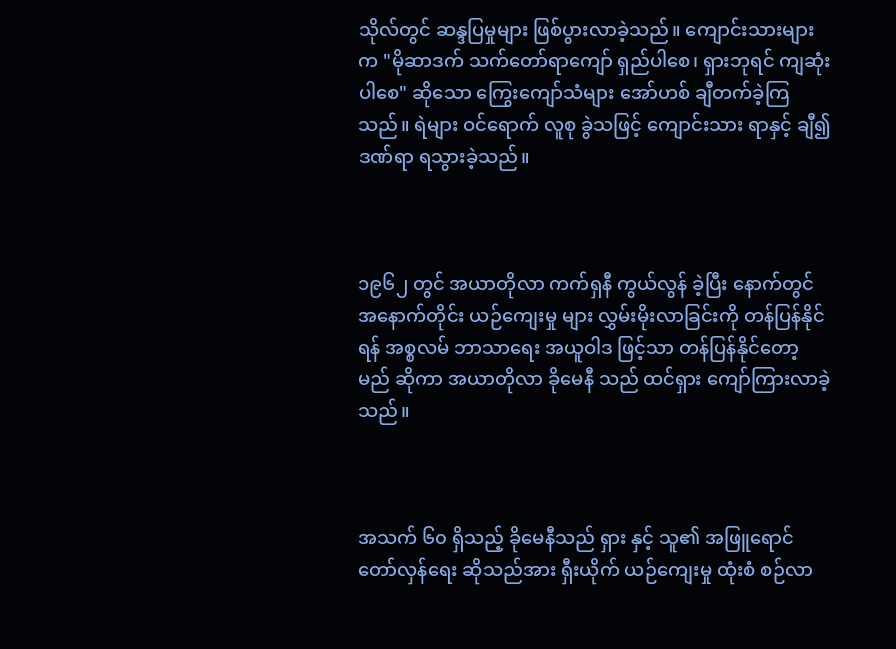သိုလ်တွင် ဆန္ဒပြမှုများ ဖြစ်ပွားလာခဲ့သည်။ ကျောင်းသားများက "မိုဆာ‌ဒက် သက်တော်ရာကျော် ရှည်ပါစေ၊ ရှားဘုရင် ကျဆုံးပါစေ" ဆိုသော ကြွေးကျော်သံများ အော်ဟစ် ချီတက်ခဲ့ကြသည်။ ရဲများ ဝင်ရောက် လူစု ခွဲသဖြင့် ကျောင်းသား ရာနှင့် ချီ၍ ဒဏ်ရာ ရသွားခဲ့သည်။



၁၉၆၂ တွင် အယာတိုလာ ကက်ရှနီ ကွယ်လွန် ခဲ့ပြီး နောက်တွင် အနောက်တိုင်း ယဉ်ကျေးမှု များ လွှမ်းမိုးလာခြင်းကို တန်ပြန်နိုင်ရန် အစ္စလမ် ဘာသာရေး အယူဝါဒ ဖြင့်သာ တန်ပြန်နိုင်တော့မည် ဆိုကာ အယာတိုလာ ခိုမေနီ သည် ထင်ရှား ကျော်ကြားလာခဲ့သည်။



အသက် ၆၀ ရှိသည့် ခိုမေနီသည် ရှား နှင့် သူ၏ အဖြူရောင် တော်လှန်ရေး ဆိုသည်အား ရှီးယိုက် ယဉ်ကျေးမှု ထုံးစံ စဉ်လာ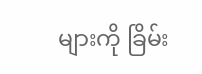များကို ခြိမ်း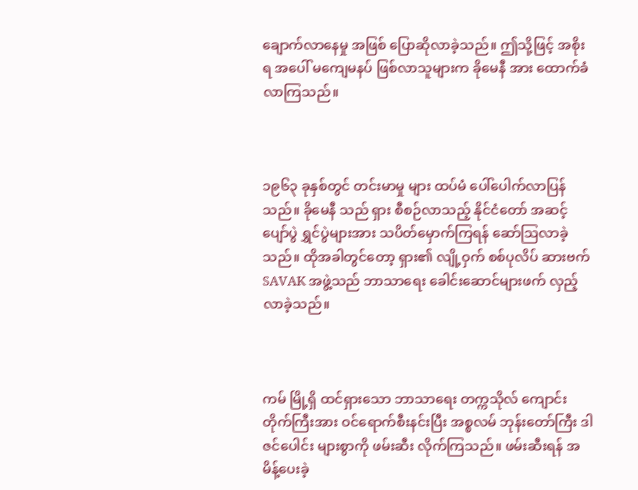ချောက်လာနေမှု အဖြစ် ပြောဆိုလာခဲ့သည်။ ဤသို့ဖြင့် အစိုးရ အပေါ် မကျေမနပ် ဖြစ်လာသူများက ခိုမေနီ အား ထောက်ခံလာကြသည်။



၁၉၆၃ ခုနှစ်တွင် တင်းမာမှု များ ထပ်မံ ပေါ်ပေါက်လာပြန်သည်။ ခိုမေနီ သည် ရှား စီစဉ်လာသည့် နိုင်ငံတော် အဆင့် ပျော်ပွဲ ရွှင်ပွဲများအား သပိတ်မှောက်ကြရန် ဆော်ဩလာခဲ့သည်။ ထိုအခါတွင်တော့ ရှား၏ လျို့ဝှက် စစ်ပုလိပ် ဆားဗက် SAVAK အဖွဲ့သည် ဘာသာရေး ခေါင်းဆောင်များဖက် လှည့်လာခဲ့သည်။



ကမ် မြို့ရှိ ထင်ရှားသော ဘာသာရေး တက္ကသိုလ် ကျောင်းတိုက်ကြီးအား ဝင်ရောက်စီးနင်းပြီး အစ္စလမ် ဘုန်းတော်ကြီး ဒါဇင်ပေါင်း များစွာကို ဖမ်းဆီး လိုက်ကြသည်။ ဖမ်းဆီးရန် အမိန့်ပေးခဲ့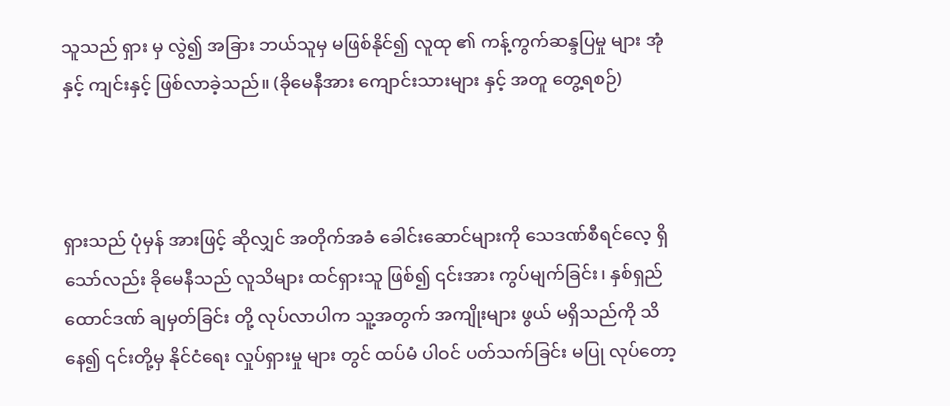သူသည် ရှား မှ လွဲ၍ အခြား ဘယ်သူမှ မဖြစ်နိုင်၍ လူထု ၏ ကန့်ကွက်ဆန္ဒပြမှု များ အုံနှင့် ကျင်းနှင့် ဖြစ်လာခဲ့သည်။ (ခိုမေနီအား ကျောင်းသားများ နှင့် အတူ တွေ့ရစဉ်)



ရှားသည် ပုံမှန် အားဖြင့် ဆိုလျှင် အတိုက်အခံ ခေါင်းဆောင်များကို သေဒဏ်စီရင်လေ့ ရှိသော်လည်း ခိုမေနီသည် လူသိများ ထင်ရှားသူ ဖြစ်၍ ၎င်းအား ကွပ်မျက်ခြင်း၊ နှစ်ရှည် ထောင်ဒဏ် ချမှတ်ခြင်း တို့ လုပ်လာပါက သူ့အတွက် အကျိုးများ ဖွယ် မရှိသည်ကို သိနေ၍ ၎င်းတို့မှ နိုင်ငံရေး လှုပ်ရှားမှု များ တွင် ထပ်မံ ပါဝင် ပတ်သက်ခြင်း မပြု လုပ်တော့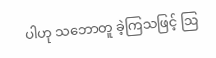ပါဟု သဘောတူ ခဲ့ကြသဖြင့် ဩ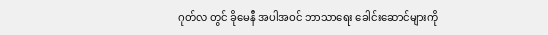ဂုတ်လ တွင် ခိုမေနီ အပါအဝင် ဘာသာရေး ခေါင်းဆောင်များကို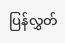ပြန်လွှတ်‌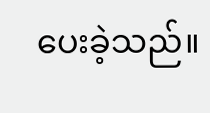ပေးခဲ့သည်။